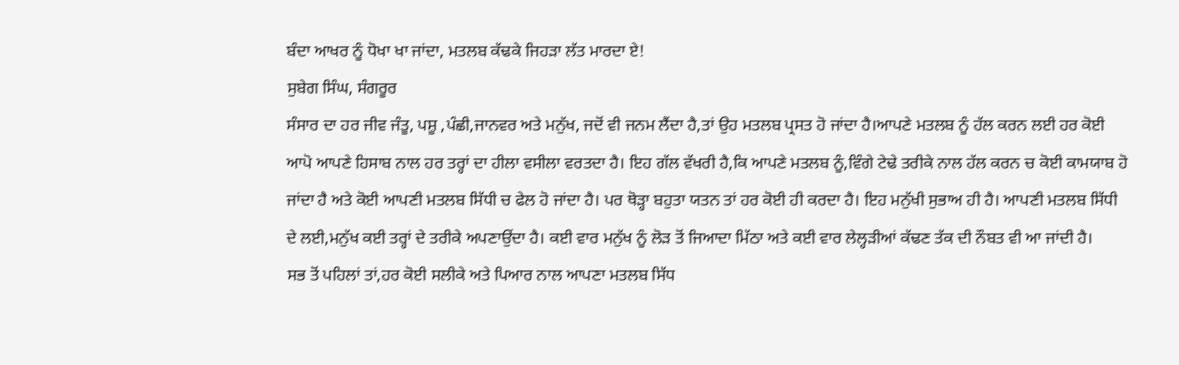ਬੰਦਾ ਆਖਰ ਨੂੰ ਧੋਖਾ ਖਾ ਜਾਂਦਾ, ਮਤਲਬ ਕੱਢਕੇ ਜਿਹੜਾ ਲੱਤ ਮਾਰਦਾ ਏ!
ਸੁਬੇਗ ਸਿੰਘ, ਸੰਗਰੂਰ
ਸੰਸਾਰ ਦਾ ਹਰ ਜੀਵ ਜੰਤੂ, ਪਸ਼ੂ ,ਪੰਛੀ,ਜਾਨਵਰ ਅਤੇ ਮਨੁੱਖ, ਜਦੋਂ ਵੀ ਜਨਮ ਲੈਂਦਾ ਹੈ,ਤਾਂ ਉਹ ਮਤਲਬ ਪ੍ਰਸਤ ਹੋ ਜਾਂਦਾ ਹੈ।ਆਪਣੇ ਮਤਲਬ ਨੂੰ ਹੱਲ ਕਰਨ ਲਈ ਹਰ ਕੋਈ ਆਪੋ ਆਪਣੇ ਹਿਸਾਬ ਨਾਲ ਹਰ ਤਰ੍ਹਾਂ ਦਾ ਹੀਲਾ ਵਸੀਲਾ ਵਰਤਦਾ ਹੈ। ਇਹ ਗੱਲ ਵੱਖਰੀ ਹੈ,ਕਿ ਆਪਣੇ ਮਤਲਬ ਨੂੰ,ਵਿੰਗੇ ਟੇਢੇ ਤਰੀਕੇ ਨਾਲ ਹੱਲ ਕਰਨ ਚ ਕੋਈ ਕਾਮਯਾਬ ਹੋ ਜਾਂਦਾ ਹੈ ਅਤੇ ਕੋਈ ਆਪਣੀ ਮਤਲਬ ਸਿੱਧੀ ਚ ਫੇਲ ਹੋ ਜਾਂਦਾ ਹੈ। ਪਰ ਥੋੜ੍ਹਾ ਬਹੁਤਾ ਯਤਨ ਤਾਂ ਹਰ ਕੋਈ ਹੀ ਕਰਦਾ ਹੈ। ਇਹ ਮਨੁੱਖੀ ਸੁਭਾਅ ਹੀ ਹੈ। ਆਪਣੀ ਮਤਲਬ ਸਿੱਧੀ ਦੇ ਲਈ,ਮਨੁੱਖ ਕਈ ਤਰ੍ਹਾਂ ਦੇ ਤਰੀਕੇ ਅਪਣਾਉਂਦਾ ਹੈ। ਕਈ ਵਾਰ ਮਨੁੱਖ ਨੂੰ ਲੋੜ ਤੋਂ ਜਿਆਦਾ ਮਿੱਠਾ ਅਤੇ ਕਈ ਵਾਰ ਲੇਲ੍ਹੜੀਆਂ ਕੱਢਣ ਤੱਕ ਦੀ ਨੌਬਤ ਵੀ ਆ ਜਾਂਦੀ ਹੈ।
ਸਭ ਤੋਂ ਪਹਿਲਾਂ ਤਾਂ,ਹਰ ਕੋਈ ਸਲੀਕੇ ਅਤੇ ਪਿਆਰ ਨਾਲ ਆਪਣਾ ਮਤਲਬ ਸਿੱਧ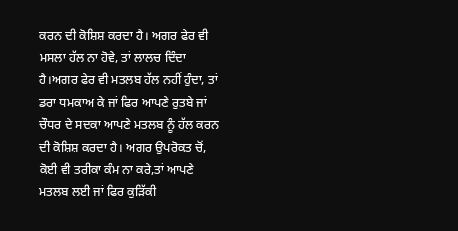ਕਰਨ ਦੀ ਕੋਸ਼ਿਸ਼ ਕਰਦਾ ਹੈ। ਅਗਰ ਫੇਰ ਵੀ ਮਸਲਾ ਹੱਲ ਨਾ ਹੋਵੇ, ਤਾਂ ਲਾਲਚ ਦਿੰਦਾ ਹੈ।ਅਗਰ ਫੇਰ ਵੀ ਮਤਲਬ ਹੱਲ ਨਹੀਂ ਹੁੰਦਾ, ਤਾਂ ਡਰਾ ਧਮਕਾਅ ਕੇ ਜਾਂ ਫਿਰ ਆਪਣੇ ਰੁਤਬੇ ਜਾਂ ਚੌਧਰ ਦੇ ਸਦਕਾ ਆਪਣੇ ਮਤਲਬ ਨੂੰ ਹੱਲ ਕਰਨ ਦੀ ਕੋਸ਼ਿਸ਼ ਕਰਦਾ ਹੈ। ਅਗਰ ਉਪਰੋਕਤ ਚੋਂ, ਕੋਈ ਵੀ ਤਰੀਕਾ ਕੰਮ ਨਾ ਕਰੇ,ਤਾਂ ਆਪਣੇ ਮਤਲਬ ਲਈ ਜਾਂ ਫਿਰ ਕੁੜਿੱਕੀ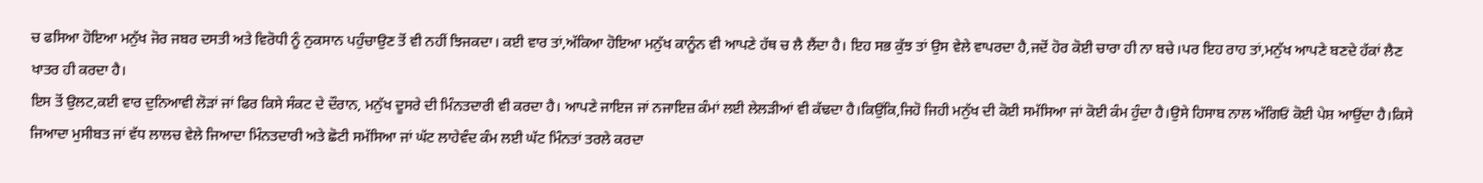ਚ ਫਸਿਆ ਹੋਇਆ ਮਨੁੱਖ ਜੋਰ ਜਬਰ ਦਸਤੀ ਅਤੇ ਵਿਰੋਧੀ ਨੂੰ ਨੁਕਸਾਨ ਪਹੁੰਚਾਉਣ ਤੋਂ ਵੀ ਨਹੀਂ ਝਿਜਕਦਾ। ਕਈ ਵਾਰ ਤਾਂ,ਅੱਕਿਆ ਹੋਇਆ ਮਨੁੱਖ ਕਾਨੂੰਨ ਵੀ ਆਪਣੇ ਹੱਥ ਚ ਲੈ ਲੈਂਦਾ ਹੈ। ਇਹ ਸਭ ਕੁੱਝ ਤਾਂ ਉਸ ਵੇਲੇ ਵਾਪਰਦਾ ਹੈ,ਜਦੋਂ ਹੋਰ ਕੋਈ ਚਾਰਾ ਹੀ ਨਾ ਬਚੇ।ਪਰ ਇਹ ਰਾਹ ਤਾਂ,ਮਨੁੱਖ ਆਪਣੇ ਬਣਦੇ ਹੱਕਾਂ ਲੈਣ ਖਾਤਰ ਹੀ ਕਰਦਾ ਹੈ।
ਇਸ ਤੋਂ ਉਲਟ,ਕਈ ਵਾਰ ਦੁਨਿਆਵੀ ਲੋੜਾਂ ਜਾਂ ਫਿਰ ਕਿਸੇ ਸੰਕਟ ਦੇ ਦੌਰਾਨ, ਮਨੁੱਖ ਦੂਸਰੇ ਦੀ ਮਿੰਨਤਦਾਰੀ ਵੀ ਕਰਦਾ ਹੈ। ਆਪਣੇ ਜਾਇਜ ਜਾਂ ਨਜਾਇਜ਼ ਕੰਮਾਂ ਲਈ ਲੇਲੜੀਆਂ ਵੀ ਕੱਢਦਾ ਹੈ।ਕਿਉਂਕਿ,ਜਿਹੋ ਜਿਹੀ ਮਨੁੱਖ ਦੀ ਕੋਈ ਸਮੱਸਿਆ ਜਾਂ ਕੋਈ ਕੰਮ ਹੁੰਦਾ ਹੈ।ਉਸੇ ਹਿਸਾਬ ਨਾਲ ਅੱਗਿਓਂ ਕੋਈ ਪੇਸ਼ ਆਉਂਦਾ ਹੈ।ਕਿਸੇ ਜਿਆਦਾ ਮੁਸੀਬਤ ਜਾਂ ਵੱਧ ਲਾਲਚ ਵੇਲੇ ਜਿਆਦਾ ਮਿੰਨਤਦਾਰੀ ਅਤੇ ਛੋਟੀ ਸਮੱਸਿਆ ਜਾਂ ਘੱਟ ਲਾਹੇਵੰਦ ਕੰਮ ਲਈ ਘੱਟ ਮਿੰਨਤਾਂ ਤਰਲੇ ਕਰਦਾ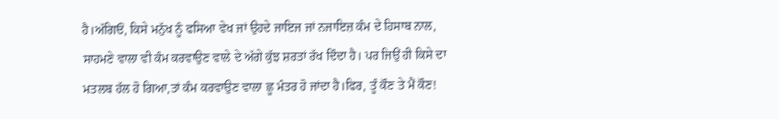ਹੈ।ਅੱਗਿਓਂ, ਕਿਸੇ ਮਨੁੱਖ ਨੂੰ ਫਸਿਆ ਵੇਖ ਜਾਂ ਉਹਦੇ ਜਾਇਜ ਜਾਂ ਨਜਾਇਜ਼ ਕੰਮ ਦੇ ਹਿਸਾਬ ਨਾਲ, ਸਾਹਮਣੇ ਵਾਲਾ ਵੀ ਕੰਮ ਕਰਵਾਉਣ ਵਾਲੇ ਦੇ ਅੱਗੇ ਕੁੱਝ ਸ਼ਰਤਾਂ ਰੱਖ ਦਿੰਦਾ ਹੈ। ਪਰ ਜਿਉਂ ਹੀ ਕਿਸੇ ਦਾ ਮਤਲਬ ਹੱਲ ਹੋ ਗਿਆ,ਤਾਂ ਕੰਮ ਕਰਵਾਉਣ ਵਾਲਾ ਛੂ ਮੰਤਰ ਹੋ ਜਾਂਦਾ ਹੈ।ਫਿਰ, ਤੂੰ ਕੌਣ ਤੇ ਮੈਂ ਕੌਣ!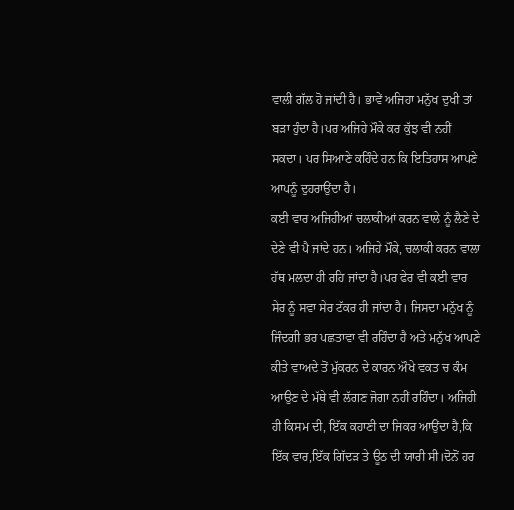ਵਾਲੀ ਗੱਲ ਹੋ ਜਾਂਦੀ ਹੈ। ਭਾਵੇਂ ਅਜਿਹਾ ਮਨੁੱਖ ਦੁਖੀ ਤਾਂ ਬੜਾ ਹੁੰਦਾ ਹੈ।ਪਰ ਅਜਿਹੇ ਮੌਕੇ ਕਰ ਕੁੱਝ ਵੀ ਨਹੀਂ ਸਕਦਾ। ਪਰ ਸਿਆਣੇ ਕਹਿੰਦੇ ਹਨ ਕਿ ਇਤਿਹਾਸ ਆਪਣੇ ਆਪਨੂੰ ਦੁਹਰਾਉਂਦਾ ਹੈ।
ਕਈ ਵਾਰ ਅਜਿਹੀਆਂ ਚਲਾਕੀਆਂ ਕਰਨ ਵਾਲੇ ਨੂੰ ਲੈਣੇ ਦੇ ਦੇਣੇ ਵੀ ਪੈ ਜਾਂਦੇ ਹਨ। ਅਜਿਹੇ ਮੌਕੇ, ਚਲਾਕੀ ਕਰਨ ਵਾਲਾ ਹੱਥ ਮਲਦਾ ਹੀ ਰਹਿ ਜਾਂਦਾ ਹੈ।ਪਰ ਫੇਰ ਵੀ ਕਈ ਵਾਰ ਸੇਰ ਨੂੰ ਸਵਾ ਸੇਰ ਟੱਕਰ ਹੀ ਜਾਂਦਾ ਹੈ। ਜਿਸਦਾ ਮਨੁੱਖ ਨੂੰ ਜਿੰਦਗੀ ਭਰ ਪਛਤਾਵਾ ਵੀ ਰਹਿੰਦਾ ਹੈ ਅਤੇ ਮਨੁੱਖ ਆਪਣੇ ਕੀਤੇ ਵਾਅਦੇ ਤੋਂ ਮੁੱਕਰਨ ਦੇ ਕਾਰਨ ਔਖੇ ਵਕਤ ਚ ਕੰਮ ਆਉਣ ਦੇ ਮੱਥੇ ਵੀ ਲੱਗਣ ਜੋਗਾ ਨਹੀਂ ਰਹਿੰਦਾ। ਅਜਿਹੀ ਹੀ ਕਿਸਮ ਦੀ, ਇੱਕ ਕਹਾਣੀ ਦਾ ਜਿਕਰ ਆਉਂਦਾ ਹੈ,ਕਿ ਇੱਕ ਵਾਰ,ਇੱਕ ਗਿੱਦੜ ਤੇ ਊਠ ਦੀ ਯਾਰੀ ਸੀ।ਦੋਨੋਂ ਹਰ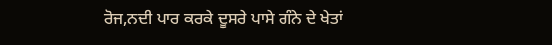ਰੋਜ,ਨਦੀ ਪਾਰ ਕਰਕੇ ਦੂਸਰੇ ਪਾਸੇ ਗੰਨੇ ਦੇ ਖੇਤਾਂ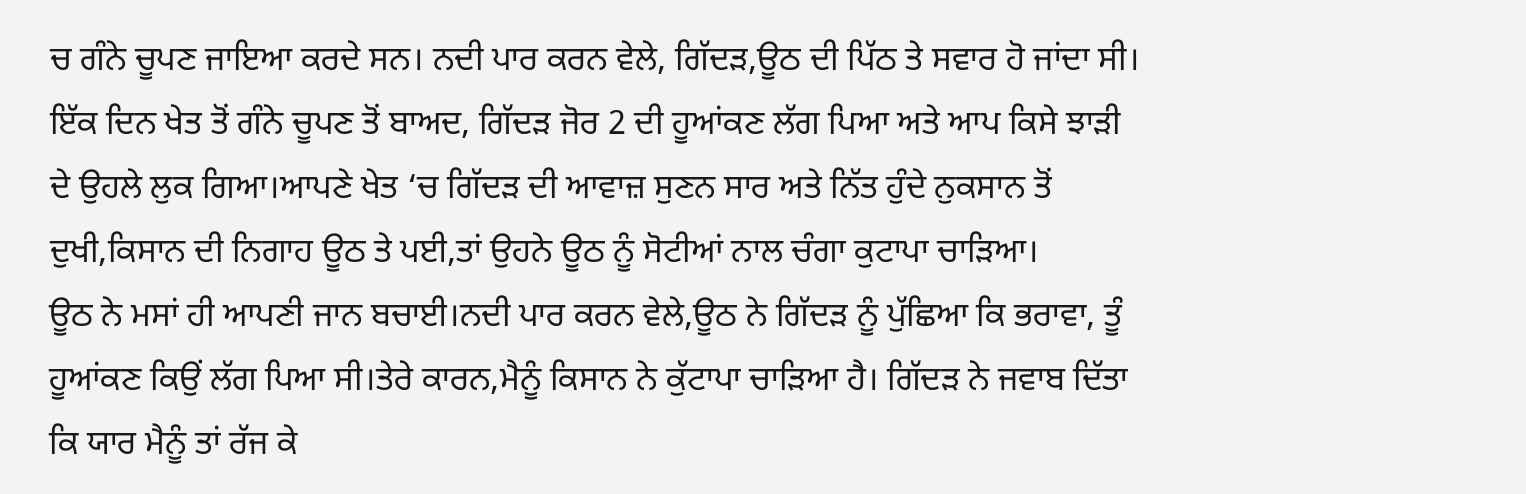ਚ ਗੰਨੇ ਚੂਪਣ ਜਾਇਆ ਕਰਦੇ ਸਨ। ਨਦੀ ਪਾਰ ਕਰਨ ਵੇਲੇ, ਗਿੱਦੜ,ਊਠ ਦੀ ਪਿੱਠ ਤੇ ਸਵਾਰ ਹੋ ਜਾਂਦਾ ਸੀ। ਇੱਕ ਦਿਨ ਖੇਤ ਤੋਂ ਗੰਨੇ ਚੂਪਣ ਤੋਂ ਬਾਅਦ, ਗਿੱਦੜ ਜੋਰ 2 ਦੀ ਹੂਆਂਕਣ ਲੱਗ ਪਿਆ ਅਤੇ ਆਪ ਕਿਸੇ ਝਾੜੀ ਦੇ ਉਹਲੇ ਲੁਕ ਗਿਆ।ਆਪਣੇ ਖੇਤ ‘ਚ ਗਿੱਦੜ ਦੀ ਆਵਾਜ਼ ਸੁਣਨ ਸਾਰ ਅਤੇ ਨਿੱਤ ਹੁੰਦੇ ਨੁਕਸਾਨ ਤੋਂ ਦੁਖੀ,ਕਿਸਾਨ ਦੀ ਨਿਗਾਹ ਊਠ ਤੇ ਪਈ,ਤਾਂ ਉਹਨੇ ਊਠ ਨੂੰ ਸੋਟੀਆਂ ਨਾਲ ਚੰਗਾ ਕੁਟਾਪਾ ਚਾੜਿਆ।
ਊਠ ਨੇ ਮਸਾਂ ਹੀ ਆਪਣੀ ਜਾਨ ਬਚਾਈ।ਨਦੀ ਪਾਰ ਕਰਨ ਵੇਲੇ,ਊਠ ਨੇ ਗਿੱਦੜ ਨੂੰ ਪੁੱਛਿਆ ਕਿ ਭਰਾਵਾ, ਤੂੰ ਹੂਆਂਕਣ ਕਿਉਂ ਲੱਗ ਪਿਆ ਸੀ।ਤੇਰੇ ਕਾਰਨ,ਮੈਨੂੰ ਕਿਸਾਨ ਨੇ ਕੁੱਟਾਪਾ ਚਾੜਿਆ ਹੈ। ਗਿੱਦੜ ਨੇ ਜਵਾਬ ਦਿੱਤਾ ਕਿ ਯਾਰ ਮੈਨੂੰ ਤਾਂ ਰੱਜ ਕੇ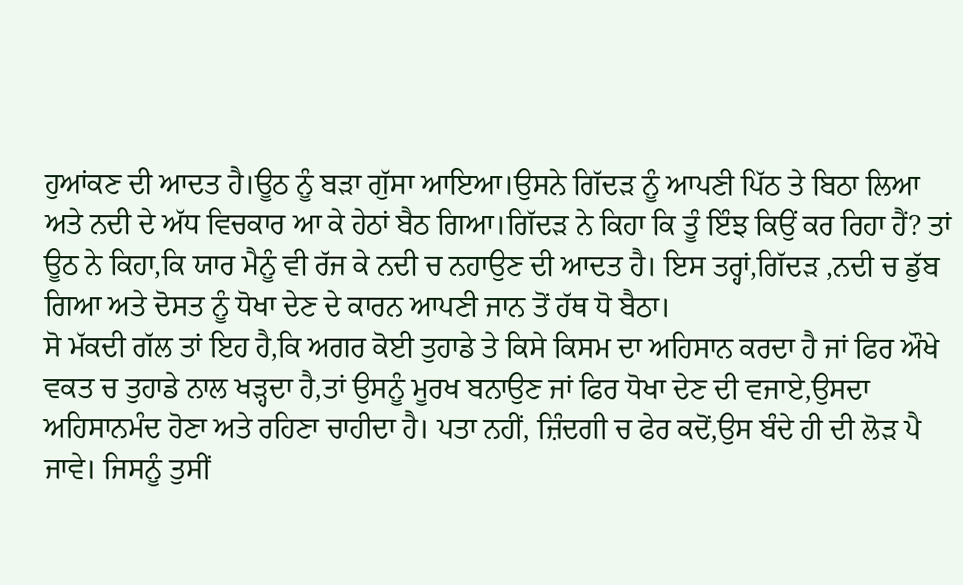ਹੁਆਂਕਣ ਦੀ ਆਦਤ ਹੈ।ਊਠ ਨੂੰ ਬੜਾ ਗੁੱਸਾ ਆਇਆ।ਉਸਨੇ ਗਿੱਦੜ ਨੂੰ ਆਪਣੀ ਪਿੱਠ ਤੇ ਬਿਠਾ ਲਿਆ ਅਤੇ ਨਦੀ ਦੇ ਅੱਧ ਵਿਚਕਾਰ ਆ ਕੇ ਹੇਠਾਂ ਬੈਠ ਗਿਆ।ਗਿੱਦੜ ਨੇ ਕਿਹਾ ਕਿ ਤੂੰ ਇੰਝ ਕਿਉਂ ਕਰ ਰਿਹਾ ਹੈਂ? ਤਾਂ ਊਠ ਨੇ ਕਿਹਾ,ਕਿ ਯਾਰ ਮੈਨੂੰ ਵੀ ਰੱਜ ਕੇ ਨਦੀ ਚ ਨਹਾਉਣ ਦੀ ਆਦਤ ਹੈ। ਇਸ ਤਰ੍ਹਾਂ,ਗਿੱਦੜ ,ਨਦੀ ਚ ਡੁੱਬ ਗਿਆ ਅਤੇ ਦੋਸਤ ਨੂੰ ਧੋਖਾ ਦੇਣ ਦੇ ਕਾਰਨ ਆਪਣੀ ਜਾਨ ਤੋਂ ਹੱਥ ਧੋ ਬੈਠਾ।
ਸੋ ਮੱਕਦੀ ਗੱਲ ਤਾਂ ਇਹ ਹੈ,ਕਿ ਅਗਰ ਕੋਈ ਤੁਹਾਡੇ ਤੇ ਕਿਸੇ ਕਿਸਮ ਦਾ ਅਹਿਸਾਨ ਕਰਦਾ ਹੈ ਜਾਂ ਫਿਰ ਔਖੇ ਵਕਤ ਚ ਤੁਹਾਡੇ ਨਾਲ ਖੜ੍ਹਦਾ ਹੈ,ਤਾਂ ਉਸਨੂੰ ਮੂਰਖ ਬਨਾਉਣ ਜਾਂ ਫਿਰ ਧੋਖਾ ਦੇਣ ਦੀ ਵਜਾਏ,ਉਸਦਾ ਅਹਿਸਾਨਮੰਦ ਹੋਣਾ ਅਤੇ ਰਹਿਣਾ ਚਾਹੀਦਾ ਹੈ। ਪਤਾ ਨਹੀਂ, ਜ਼ਿੰਦਗੀ ਚ ਫੇਰ ਕਦੋਂ,ਉਸ ਬੰਦੇ ਹੀ ਦੀ ਲੋੜ ਪੈ ਜਾਵੇ। ਜਿਸਨੂੰ ਤੁਸੀਂ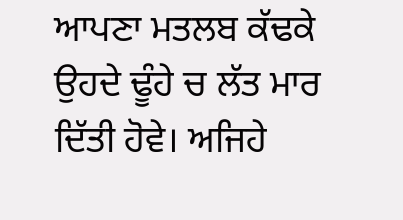ਆਪਣਾ ਮਤਲਬ ਕੱਢਕੇ ਉਹਦੇ ਢੂੰਹੇ ਚ ਲੱਤ ਮਾਰ ਦਿੱਤੀ ਹੋਵੇ। ਅਜਿਹੇ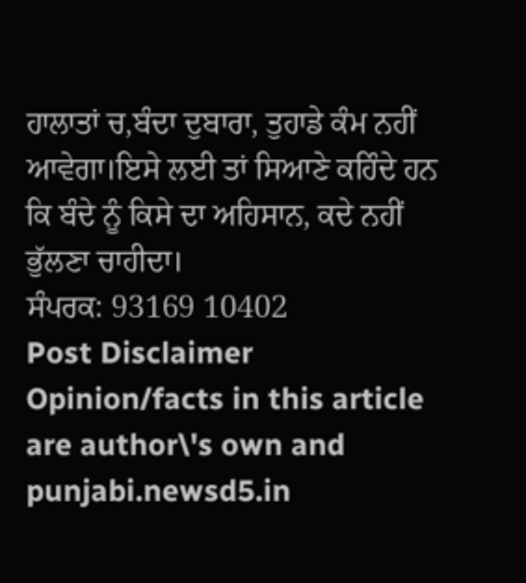ਹਾਲਾਤਾਂ ਚ,ਬੰਦਾ ਦੁਬਾਰਾ, ਤੁਹਾਡੇ ਕੰਮ ਨਹੀਂ ਆਵੇਗਾ।ਇਸੇ ਲਈ ਤਾਂ ਸਿਆਣੇ ਕਹਿੰਦੇ ਹਨ ਕਿ ਬੰਦੇ ਨੂੰ ਕਿਸੇ ਦਾ ਅਹਿਸਾਨ, ਕਦੇ ਨਹੀਂ ਭੁੱਲਣਾ ਚਾਹੀਦਾ।
ਸੰਪਰਕ: 93169 10402
Post Disclaimer
Opinion/facts in this article are author\'s own and punjabi.newsd5.in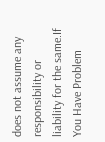does not assume any responsibility or liability for the same.If You Have Problem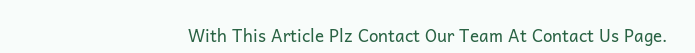With This Article Plz Contact Our Team At Contact Us Page.